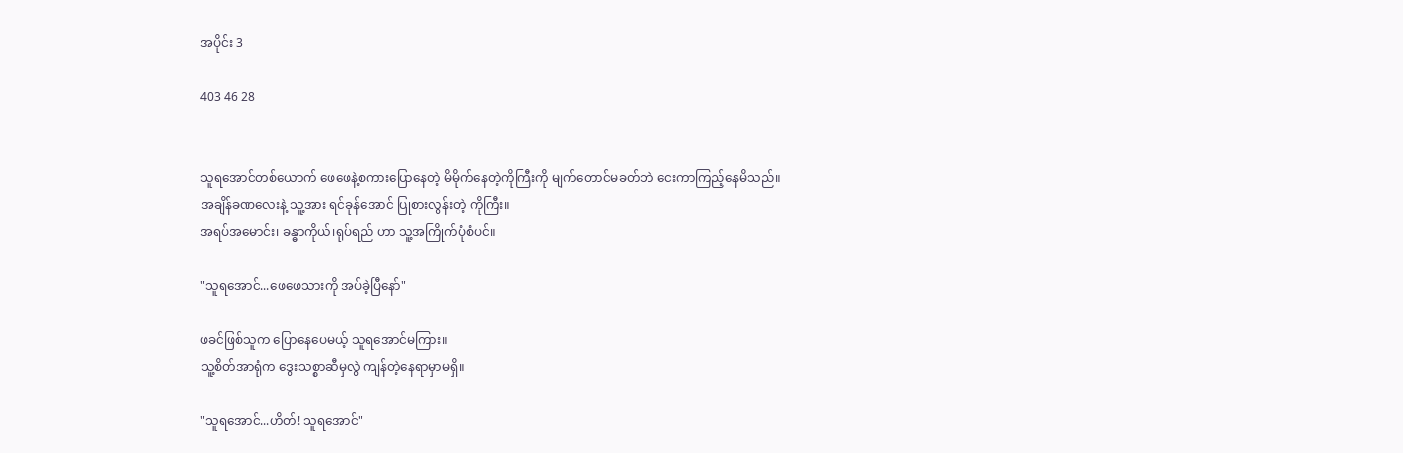အပိုင်း 3

403 46 28


သူရအောင်တစ်ယောက် ဖေဖေနဲ့စကားပြောနေတဲ့ မိမိုက်နေတဲ့ကိုကြီးကို မျက်တောင်မခတ်ဘဲ ငေးကာကြည့်နေမိသည်။
အချိန်ခဏလေးနဲ့ သူ့အား ရင်ခုန်အောင် ပြုစားလွန်းတဲ့ ကိုကြီး။
အရပ်အမောင်း၊ ခန္ဓာကိုယ်၊ရုပ်ရည် ဟာ သူ့အကြိုက်ပုံစံပင်။

"သူရအောင်...ဖေဖေသားကို အပ်ခဲ့ပြီနော်"

ဖခင်ဖြစ်သူက ပြောနေပေမယ့် သူရအောင်မကြား။
သူ့စိတ်အာရုံက ဒွေးသစ္စာဆီမှလွဲ ကျန်‌တဲ့နေရာမှာမရှိ။

"သူရအောင်...ဟိတ်! သူရအောင်"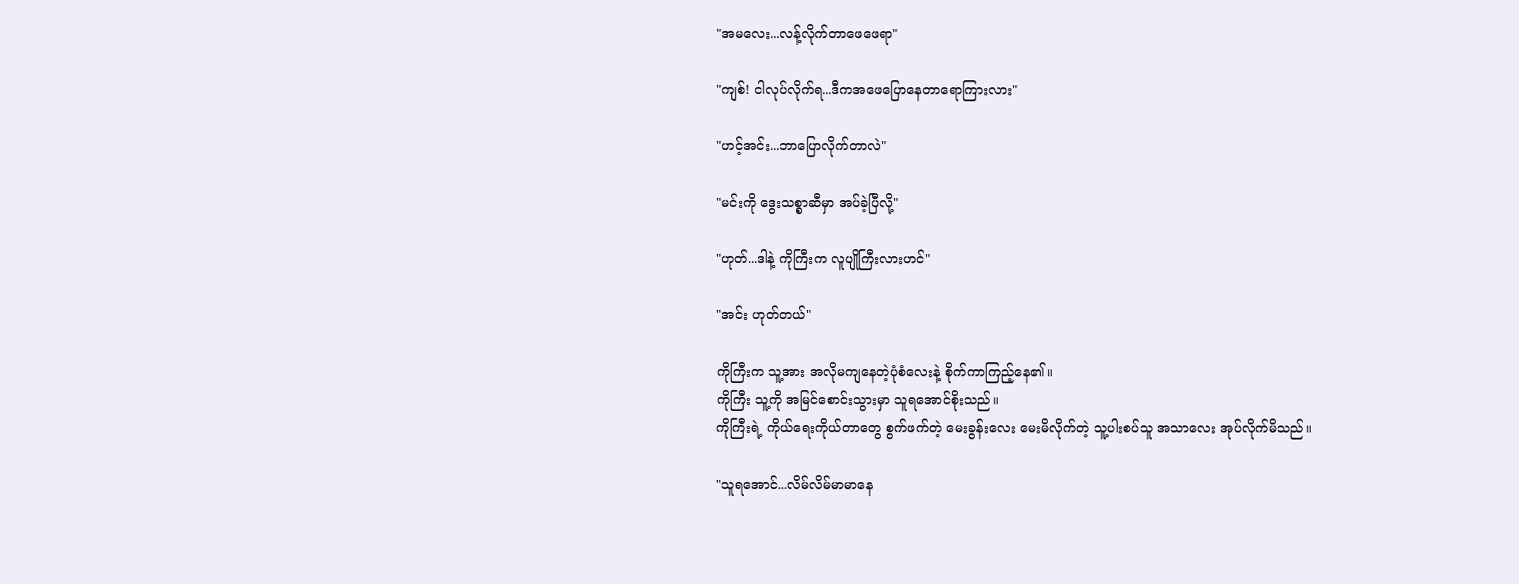"အမလေး...လန့်လိုက်တာဖေဖေရာ"

"ကျစ်! ငါလုပ်လိုက်ရ...ဒီကအဖေပြောနေတာရောကြားလား"

"ဟင့်အင်း...ဘာပြောလိုက်တာလဲ"

"မင်းကို ဒွေးသစ္စာဆီမှာ အပ်ခဲ့ပြီလို့"

"ဟုတ်...ဒါနဲ့ ကိုကြီးက လူပျိုကြီးလားဟင်"

"အင်း ဟုတ်တယ်"

ကိုကြီးက သူ့အား အလိုမကျနေတဲ့ပုံစံလေးနဲ့ စိုက်ကာကြည့်နေ၏။
ကိုကြီး သူ့ကို အမြင်စောင်းသွားမှာ သူရအောင်စိုးသည်။
ကိုကြီးရဲ့ ကိုယ်ရေးကိုယ်တာတွေ စွက်ဖက်တဲ့ မေးခွန်းလေး မေးမိလိုက်တဲ့ သူ့ပါးစပ်သူ အသာလေး အုပ်လိုက်မိသည်။

"သူရအောင်...လိမ်လိမ်မာ‌မာနေ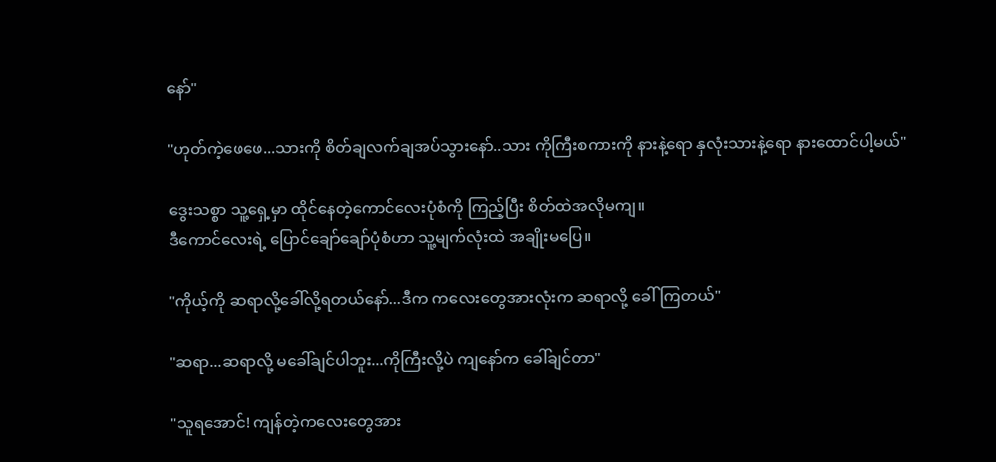နော်"

"ဟုတ်ကဲ့ဖေဖေ...သားကို စိတ်ချလက်ချအပ်သွားနော်..သား ကိုကြီးစကားကို နားနဲ့ရော နှလုံးသားနဲ့ရော နားထောင်ပါ့မယ်"

ဒွေးသစ္စာ သူ့ရှေ့မှာ ထိုင်နေတဲ့ကောင်လေးပုံစံကို ကြည့်ပြီး စိတ်ထဲအလိုမကျ။
ဒီကောင်လေးရဲ့ ပြောင်ချော်ချော်ပုံစံဟာ သူ့မျက်လုံးထဲ အချိုးမပြေ။

"ကိုယ့်ကို ဆရာလို့ခေါ်လို့ရတယ်နော်...ဒီက ကလေးတွေအားလုံးက ဆရာလို့ ခေါ်ကြတယ်"

"ဆရာ...ဆရာလို့ မခေါ်ချင်ပါဘူး...ကိုကြီးလို့ပဲ ကျနော်က ခေါ်ချင်တာ"

"သူရအောင်! ကျန်တဲ့ကလေးတွေအား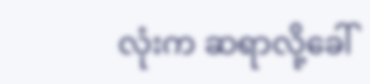လုံးက ဆရာလို့ခေါ်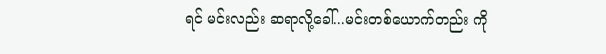ရင် မင်းလည်း ဆရာလို့ခေါ်...မင်းတစ်ယောက်တည်း ကို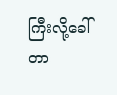ကြီး‌လို့ခေါ်တာ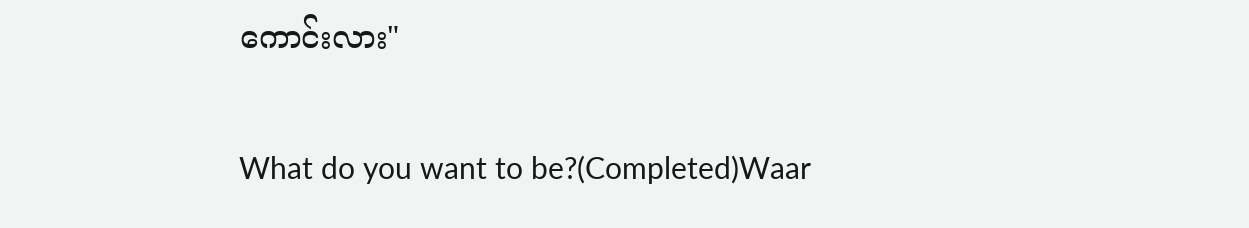ကောင်းလား"

What do you want to be?(Completed)Waar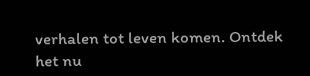verhalen tot leven komen. Ontdek het nu